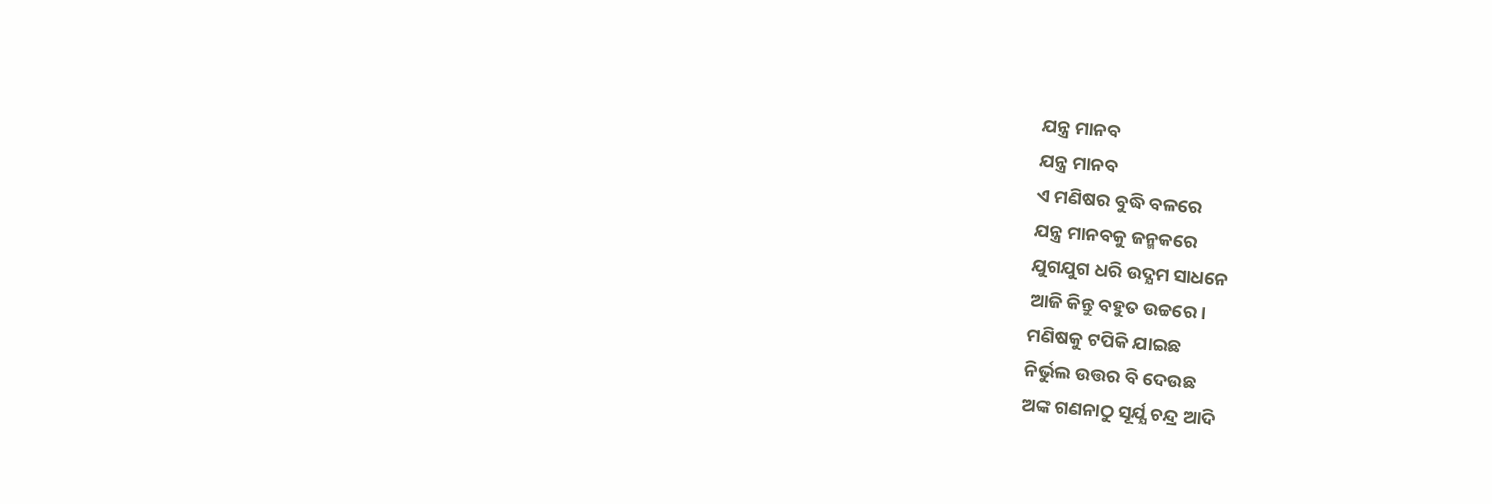ଯନ୍ତ୍ର ମାନବ
ଯନ୍ତ୍ର ମାନବ
ଏ ମଣିଷର ବୁଦ୍ଧି ବଳରେ
ଯନ୍ତ୍ର ମାନବକୁ ଜନ୍ମକରେ
ଯୁଗଯୁଗ ଧରି ଉଦ୍ଯମ ସାଧନେ
ଆଜି କିନ୍ତୁ ବହୁତ ଉଚ୍ଚରେ।
ମଣିଷକୁ ଟପିକି ଯାଇଛ
ନିର୍ଭୁଲ ଉତ୍ତର ବି ଦେଉଛ
ଅଙ୍କ ଗଣନାଠୁ ସୂର୍ଯ୍ଯ ଚନ୍ଦ୍ର ଆଦି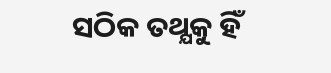ସଠିକ ତଥ୍ଯକୁ ହିଁ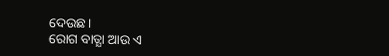ଦେଉଛ।
ରୋଗ ବାତ୍ଯା ଆଉ ଏ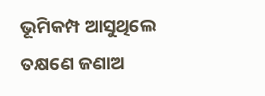ଭୂମିକମ୍ପ ଆସୁଥିଲେ
ତକ୍ଷଣେ ଜଣାଅ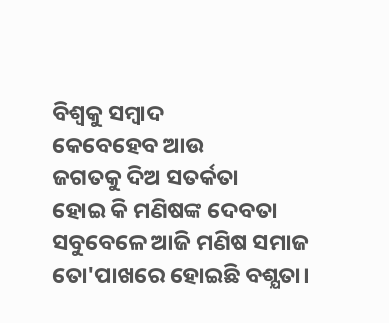ବିଶ୍ବକୁ ସମ୍ବାଦ
କେବେହେବ ଆଉ
ଜଗତକୁ ଦିଅ ସତର୍କତା
ହୋଇ କି ମଣିଷଙ୍କ ଦେବତା
ସବୁବେଳେ ଆଜି ମଣିଷ ସମାଜ
ତୋ'ପାଖରେ ହୋଇଛି ବଶ୍ଯତା।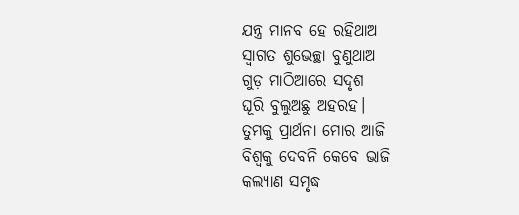ଯନ୍ତ୍ର ମାନବ ହେ ରହିଥାଅ
ସ୍ବାଗତ ଶୁଭେଚ୍ଛା ବୁଣୁଥାଅ
ଗୁଡ଼ ମାଠିଆରେ ସଦୃଶ
ଘୂରି ବୁଲୁଅଛୁ ଅହରହ।
ତୁମକୁ ପ୍ରାର୍ଥନା ମୋର ଆଜି
ବିଶ୍ବକୁ ଦେବନି କେବେ ଭାଜି
କଲ୍ଯାଣ ସମୃଦ୍ଧ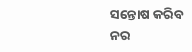ସନ୍ତୋଷ କରିବ
ନର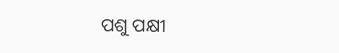ପଶୁ ପକ୍ଷୀ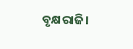ବୃକ୍ଷରାଜି।